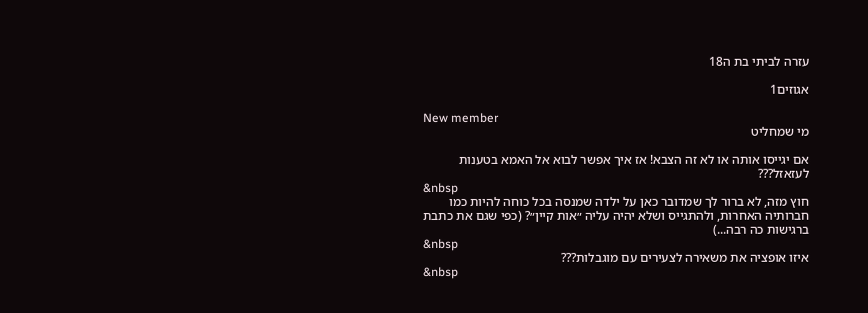עזרה לביתי בת ה18

אגוזים1

New member
מי שמחליט

אם יגייסו אותה או לא זה הצבא! אז איך אפשר לבוא אל האמא בטענות לעזאזל???
&nbsp
חוץ מזה, לא ברור לך שמדובר כאן על ילדה שמנסה בכל כוחה להיות כמו חברותיה האחרות, ולהתגייס ושלא יהיה עליה ״אות קיין״? (כפי שגם את כתבת ברגישות כה רבה...)
&nbsp
איזו אופציה את משאירה לצעירים עם מוגבלות???
&nbsp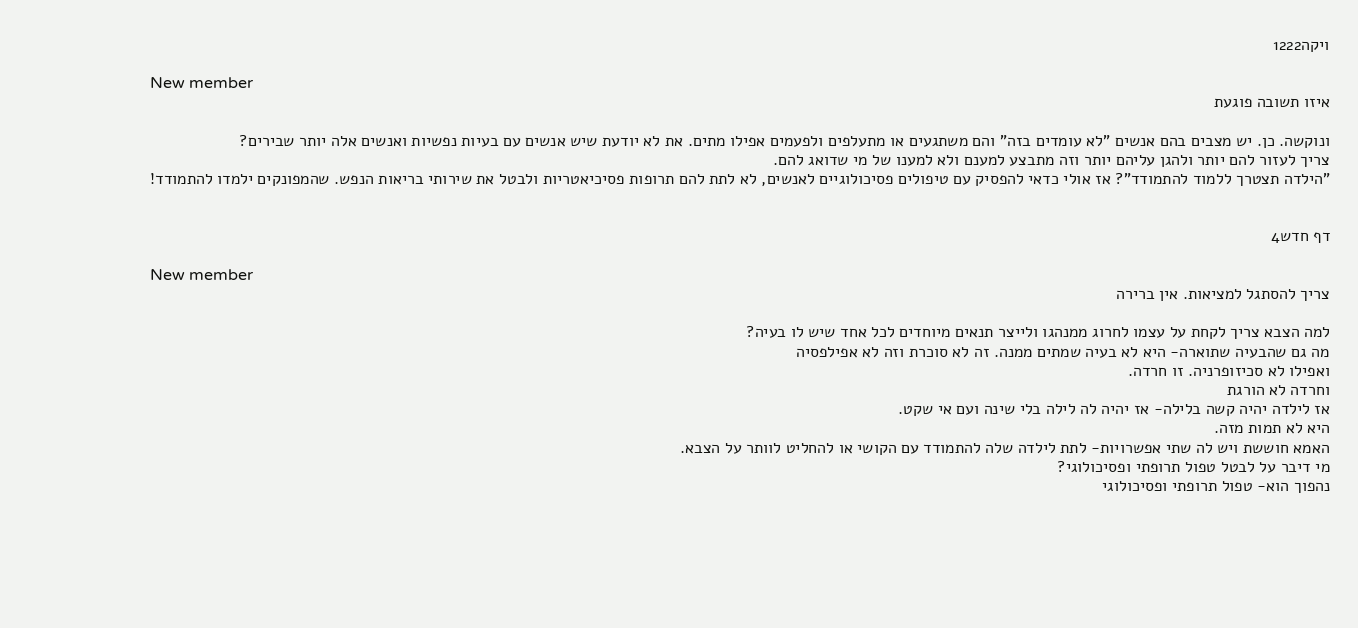ויקה1222

New member
איזו תשובה פוגעת

ונוקשה. כן. יש מצבים בהם אנשים "לא עומדים בזה" והם משתגעים או מתעלפים ולפעמים אפילו מתים. את לא יודעת שיש אנשים עם בעיות נפשיות ואנשים אלה יותר שבירים?
צריך לעזור להם יותר ולהגן עליהם יותר וזה מתבצע למענם ולא למענו של מי שדואג להם.
"הילדה תצטרך ללמוד להתמודד"? אז אולי כדאי להפסיק עם טיפולים פסיכולוגיים לאנשים, לא לתת להם תרופות פסיכיאטריות ולבטל את שירותי בריאות הנפש. שהמפונקים ילמדו להתמודד!


דף חדש4

New member
צריך להסתגל למציאות. אין ברירה

למה הצבא צריך לקחת על עצמו לחרוג ממנהגו ולייצר תנאים מיוחדים לכל אחד שיש לו בעיה?
מה גם שהבעיה שתוארה- היא לא בעיה שמתים ממנה. זה לא סוכרת וזה לא אפילפסיה
ואפילו לא סכיזופרניה. זו חרדה.
וחרדה לא הורגת
אז לילדה יהיה קשה בלילה- אז יהיה לה לילה בלי שינה ועם אי שקט.
היא לא תמות מזה.
האמא חוששת ויש לה שתי אפשרויות- לתת לילדה שלה להתמודד עם הקושי או להחליט לוותר על הצבא.
מי דיבר על לבטל טפול תרופתי ופסיכולוגי?
נהפוך הוא- טפול תרופתי ופסיכולוגי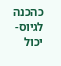כהכנה לגיוס- יכול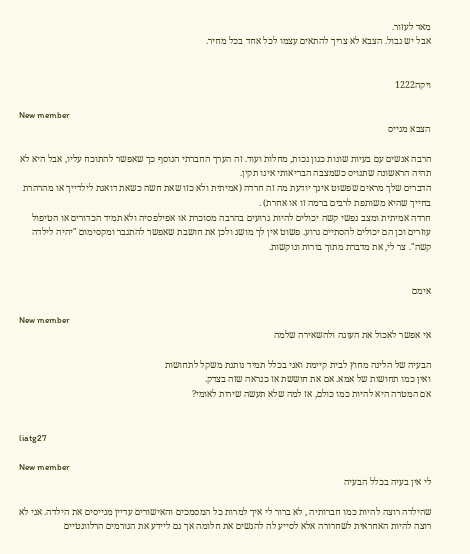מאד לעזור.
אבל יש גבול. הצבא לא צריך להתאים עצמו לכל אחד בכל מחיר.


ויקה1222

New member
הצבא מגייס

הרבה אנשים עם בעיות שונות כגון נכות, מחלות ועוד. זה הערך החברתי הנוסף כך שאפשר להתוכח עליו, אבל היא לא תהיה הראשונה שתגויס כשמצבה הבריאותי אינו תקין.
הדברים שלך מראים שפשוט אינך יודעת מה זה חרדה (אמיתית ולא כזו שאת חשה כשאת דואגת לילדייך או מהרהרת בחייך שהיא משותפת לרבים ברמה זו או אחרת) .
חרדה אמיתית ומצב נפשי קשה יכולים להיות גרועים בהרבה מסוכרת או אפילפסיה ולא תמיד הכדורים או הטיפול עוזרים וכן הם יכולים להסתיים גרוע. פשוט אין לך מושג ולכן את חושבת שאפשר להתגבר ומקסימום "יהיה לילדה קשה". צר לי, את מדברת מתוך בורות ונוקשות.


אימם

New member
אי אפשר לאכול את העוגה ולהשאירה שלמה

הבעיה של הלינה מחוץ לבית קיימת ואני בכלל תמיד נותנת משקל לתחושות
ואין כמו תחושות של אמא. אם את חוששת אז כנראה שזה בצדק.
אם המטרה היא להיות כמו כולם, אז למה שלא תעשה שירות לאומי?


liatg27

New member
לי אין בעיה בכלל הבעיה

שהילדה רוצה להיות כמו חברותיה , לא ברור לי איך למרות כל המסמכים והאישורים עדיין מגייסים את הילדה. אני לא רוצה להיות האחראית לשחרורה אלא לסייע לה להגשים את חלומה אך גם ליידע את הגורמים הרלוונטיים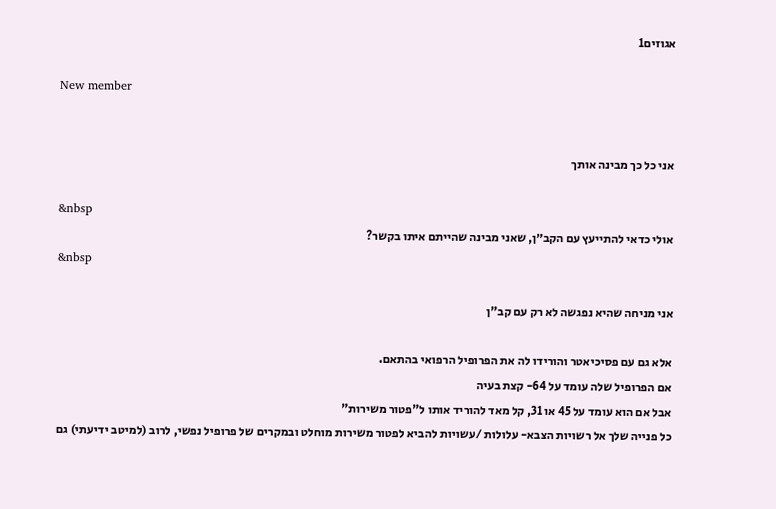אגוזים1

New member


אני כל כך מבינה אותך

&nbsp
אולי כדאי להתייעץ עם הקב״ן, שאני מבינה שהייתם איתו בקשר?
&nbsp

אני מניחה שהיא נפגשה לא רק עם קב"ן

אלא גם עם פסיכיאטר והורידו לה את הפרופיל הרפואי בהתאם.
אם הפרופיל שלה עומד על 64- קצת בעיה
אבל אם הוא עומד על 45 או 31, קל מאד להוריד אותו ל"פטור משירות"
כל פנייה שלך אל רשויות הצבא- עלולות /עשויות להביא לפטור משירות מוחלט ובמקרים של פרופיל נפשי, לרוב (למיטב ידיעתי) גם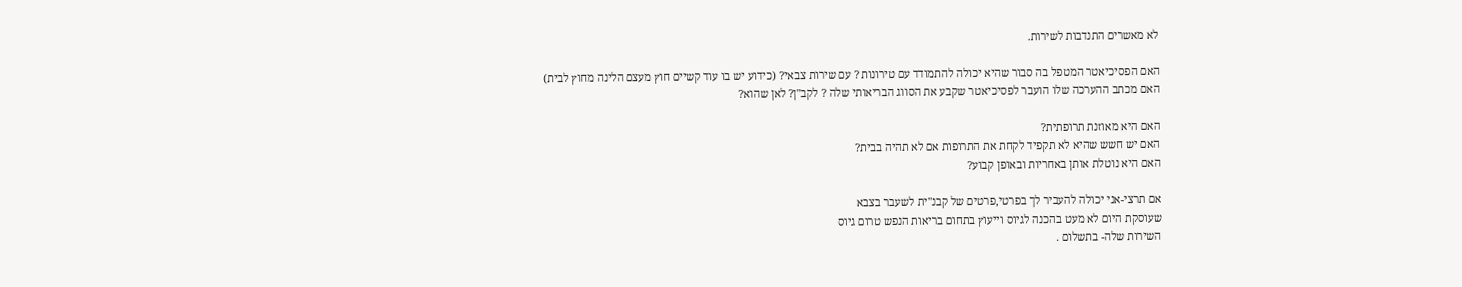לא מאשרים התנדבות לשירות.

האם הפסיכיאטר המטפל בה סבור שהיא יכולה להתמודד עם טירונות ? עם שירות צבאי? (כידוע יש בו עוד קשיים חוץ מעצם הלינה מחוץ לבית)
האם מכתב ההערכה שלו הועבר לפסיכיאטר שקבע את הסווג הבריאותי שלה ? לקב"ן? לאן שהוא?

האם היא מאוזנת תרופתית?
האם יש חשש שהיא לא תקפיד לקחת את התרופות אם לא תהיה בבית?
האם היא נוטלת אותן באחריות ובאופן קבוע?

אם תרצי-אני יכולה להעביר לך בפרטי,פרטים של קבנ"ית לשעבר בצבא
שעוסקת היום לא מעט בהכנה לגיוס וייעוץ בתחום בריאות הנפש טרום גיוס
השירות שלה- בתשלום .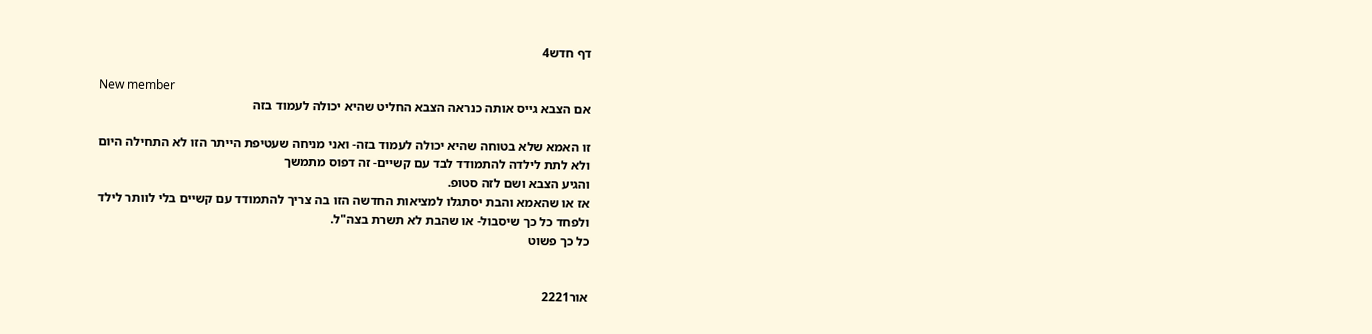דף חדש4

New member
אם הצבא גייס אותה כנראה הצבא החליט שהיא יכולה לעמוד בזה

זו האמא שלא בטוחה שהיא יכולה לעמוד בזה- ואני מניחה שעטיפת הייתר הזו לא התחילה היום
ולא לתת לילדה להתמודד לבד עם קשיים- זה דפוס מתמשך
והגיע הצבא ושם לזה סטופ.
אז או שהאמא והבת יסתגלו למציאות החדשה הזו בה צריך להתמודד עם קשיים בלי לוותר לילד
ולפחד כל כך שיסבול- או שהבת לא תשרת בצה"ל.
כל כך פשוט


אור2221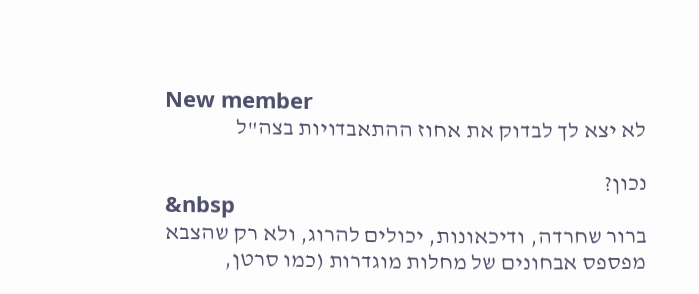New member
לא יצא לך לבדוק את אחוז ההתאבדויות בצה"ל

נכון?
&nbsp
ברור שחרדה, ודיכאונות, יכולים להרוג, ולא רק שהצבא מפספס אבחונים של מחלות מוגדרות (כמו סרטן,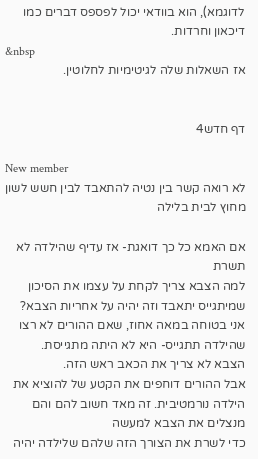לדוגמא), הוא בוודאי יכול לפספס דברים כמו דיכאון וחרדות.
&nbsp
אז השאלות שלה לגיטימיות לחלוטין.


דף חדש4

New member
לא רואה קשר בין נטיה להתאבד לבין חשש לשון מחוץ לבית בלילה

אם האמא כל כך דואגת- אז עדיף שהילדה לא תשרת
למה הצבא צריך לקחת על עצמו את הסיכון שמיתגייס יתאבד וזה יהיה על אחריות הצבא?
אני בטוחה במאה אחוז, שאם ההורים לא רצו שהילדה תתגייס- היא לא היתה מתגייסת.
הצבא לא צריך את הכאב ראש הזה.
אבל ההורים דוחפים את הקטע של להוציא את הילדה נורמטיבית. זה מאד חשוב להם והם מנצלים את הצבא למעשה
כדי לשרת את הצורך הזה שלהם שלילדה יהיה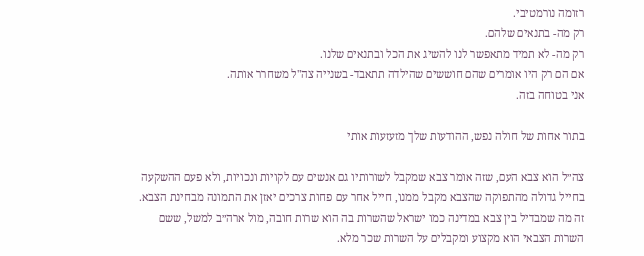רזומה נורמטיבי.
רק מה- בתנאים שלהם.
רק מה- לא תמיד מתאפשר לנו להשיג את הכל ובתנאים שלנו.
אם הם רק היו אומרים שהם חוששים שהילדה תתאבד- בשנייה צה"ל משחרר אותה.
אני בטוחה בזה.

בתור אחות של חולה נפש, ההודעות שלך מזעזעות אותי

צה״ל הוא צבא העם, שזה אומר צבא שמקבל לשורותיו גם אנשים עם לקויות ונכויות, ולא פעם ההשקעה בחייל גדולה מהתפוקה שהצבא מקבל ממנו, חייל אחר עם פחות צרכים יאזן את התמונה מבחינת הצבא. זה מה שמבדיל בין צבא במדינה כמו ישראל שהשרות בה הוא שרות חובה, מול ארה״ב למשל, ששם השרות הצבאי הוא מקצוע ומקבלים על השרות שכר מלא.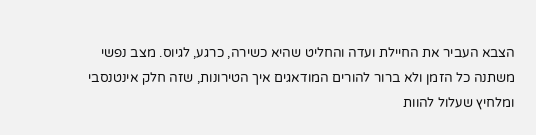הצבא העביר את החיילת ועדה והחליט שהיא כשירה, כרגע, לגיוס. מצב נפשי משתנה כל הזמן ולא ברור להורים המודאגים איך הטירונות, שזה חלק אינטנסבי ומלחיץ שעלול להוות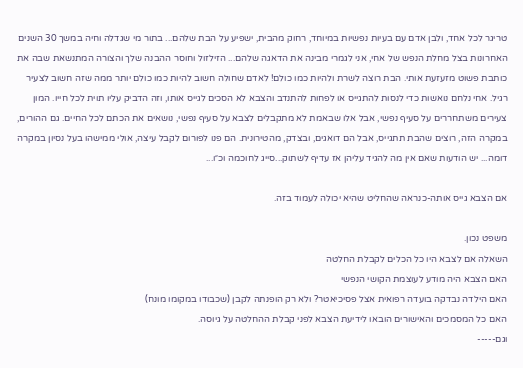טריגר לכל אחד, ולבן אדם עם בעיות נפשיות במיוחד, רחוק מהבית, ישפיע על הבת שלהם... בתור מי שגדלה וחיה במשך 30 השנים האחרונות בצל מחלת הנפש של אחי, אני לגמרי מבינה את הדאגה שלהם... הזילזול וחוסר ההבנה שלך והצורה המתנשאת שבה את כותבת פשוט מזעזעת אותי. הבת רוצה לשרת ולהיות כמו כולם! לאדם שחולה חשוב להיות כמו כולם יותר ממה שזה חשוב לצעיר רגיל. אחי נלחם נואשות כדי לנסות להתגייס או לפחות להתנדב והצבא לא הסכים לגייס אותו, וזה הדביק עליו תוית לכל חייו. המון צעירים משתחררים על סעיף נפשי, אבל אלו שבאמת לא מתקבלים לצבא על סעיף נפשי, נושאים את הכתם לכל החיים. גם ההורים, במקרה הזה, רוצים שהבת תתגייס, אבל הם דואגים, ובצדק, מהטירונית. הם פנו לפורום לקבל עיצה, אולי ממישהו בעל נסיון במקרה דומה... יש הודעות שאם אין מה להגיד עליהן אז עדיף לשתוק...סייג לחוכמה וכ״ו...

אם הצבא גייס אותה-כנראה שהחליט שהיא יכולה לעמוד בזה.

משפט נכון.
השאלה אם לצבא היו כל הכלים לקבלת החלטה
האם הצבא היה מודע לעוצמת הקושי הנפשי
האם הילדה נבדקה בועדה רפואית אצל פסיכיאטר? ולא רק הופנתה לקבן (שכבודו במקומו מונח)
האם כל המסמכים והאישורים הובאו לידיעת הצבא לפני קבלת ההחלטה על גיוסה.
וגם-----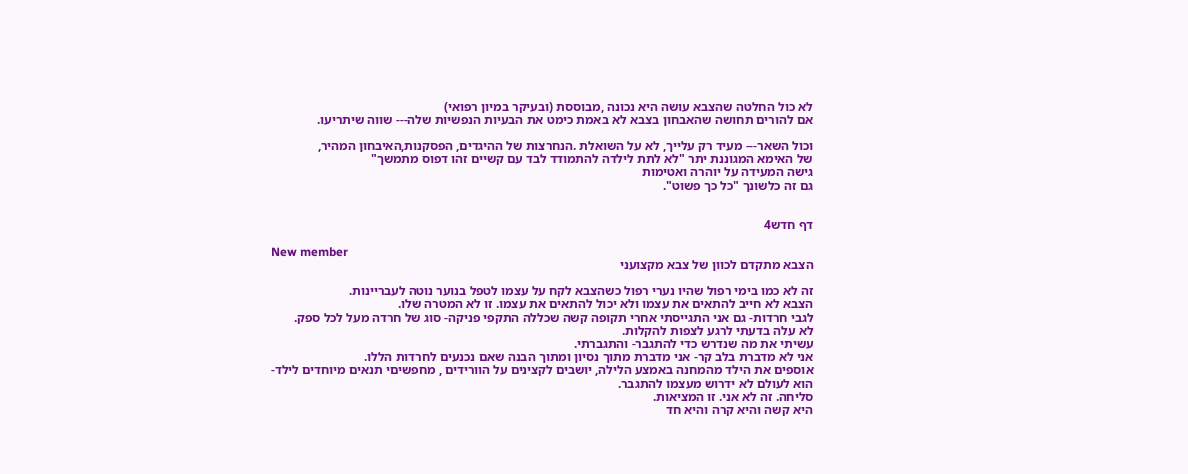לא כול החלטה שהצבא עושה היא נכונה ,מבוססת (ובעיקר במיון רפואי)
אם להורים תחושה שהאבחון בצבא לא באמת כימט את הבעיות הנפשיות שלה--- שווה שיתריעו.

וכול השאר--- מעיד רק עלייך, לא על השואלת .הנחרצות של ההיגדים, הפסקנות,האיבחון המהיר,
של האימא המגוננת יתר "לא לתת לילדה להתמודד לבד עם קשיים זהו דפוס מתמשך"
גישה המעידה על יוהרה ואטימות
גם זה כלשונך "כל כך פשוט".


דף חדש4

New member
הצבא מתקדם לכוון של צבא מקצועני

זה לא כמו בימי רפול שהיו נערי רפול כשהצבא לקח על עצמו לטפל בנוער נוטה לעבריינות.
הצבא לא חייב להתאים את עצמו ולא יכול להתאים את עצמו. זו לא המטרה שלו.
לגבי חרדות- גם אני התגייסתי אחרי תקופה קשה שכללה התקפי פניקה- סוג של חרדה מעל לכל ספק.
לא עלה בדעתי לרגע לצפות להקלות.
עשיתי את מה שנדרש כדי להתגבר- והתגברתי.
אני לא מדברת בלב קר- אני מדברת מתוך נסיון ומתוך הבנה שאם נכנעים לחרדות הללו.
אוספים את הילד מהמחנה באמצע הלילה, יושבים לקצינים על הוורידים , מחפשיםי תנאים מיוחדים לילד-
הוא לעולם לא ידרוש מעצמו להתגבר.
סליחה. זה לא אני. זו המציאות.
היא קשה והיא קרה והיא חד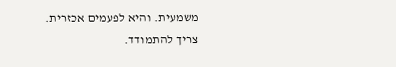משמעית. והיא לפעמים אכזרית.
צריך להתמודד.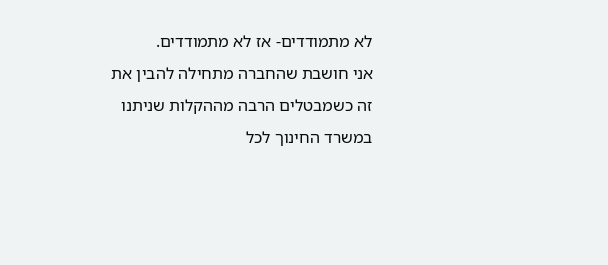לא מתמודדים- אז לא מתמודדים.
אני חושבת שהחברה מתחילה להבין את זה כשמבטלים הרבה מההקלות שניתנו במשרד החינוך לכל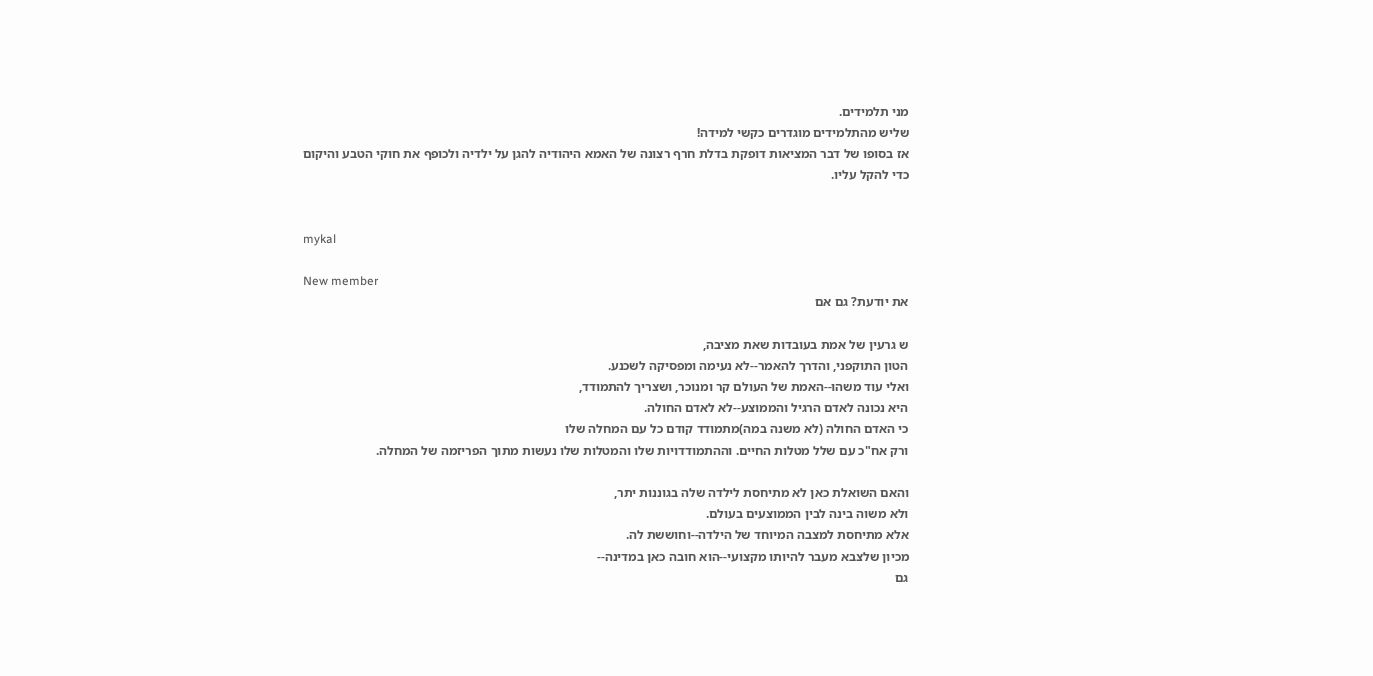מני תלמידים.
שליש מהתלמידים מוגדרים כקשי למידה!
אז בסופו של דבר המציאות דופקת בדלת חרף רצונה של האמא היהודיה להגן על ילדיה ולכופף את חוקי הטבע והיקום
כדי להקל עליו.


mykal

New member
את יודעת? גם אם

ש גרעין של אמת בעובדות שאת מציבה,
הטון התוקפני, והדרך להאמר--לא נעימה ומפסיקה לשכנע.
ואלי עוד משהו--האמת של העולם קר ומנוכר, ושצריך להתמודד,
היא נכונה לאדם הרגיל והממוצע--לא לאדם החולה.
כי האדם החולה (לא משנה במה)מתמודד קודם כל עם המחלה שלו
ורק אח"כ עם שלל מטלות החיים. וההתמודדויות שלו והמטלות שלו נעשות מתוך הפריזמה של המחלה.

והאם השואלת כאן לא מתיחסת לילדה שלה בגוננות יתר,
ולא משוה בינה לבין הממוצעים בעולם.
אלא מתיחסת למצבה המיוחד של הילדה--וחוששת לה.
מכיון שלצבא מעבר להיותו מקצועי--הוא חובה כאן במדינה--
גם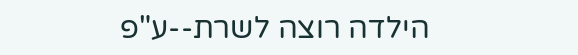הילדה רוצה לשרת--ע"פ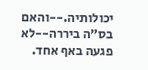יכולותיה.--והאם בס"ה ביררה--לא פגעה באף אחד.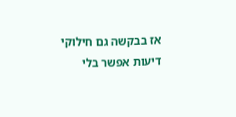אז בבקשה גם חילוקי דיעות אפשר בלי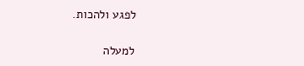לפגע ולהכות.

למעלה